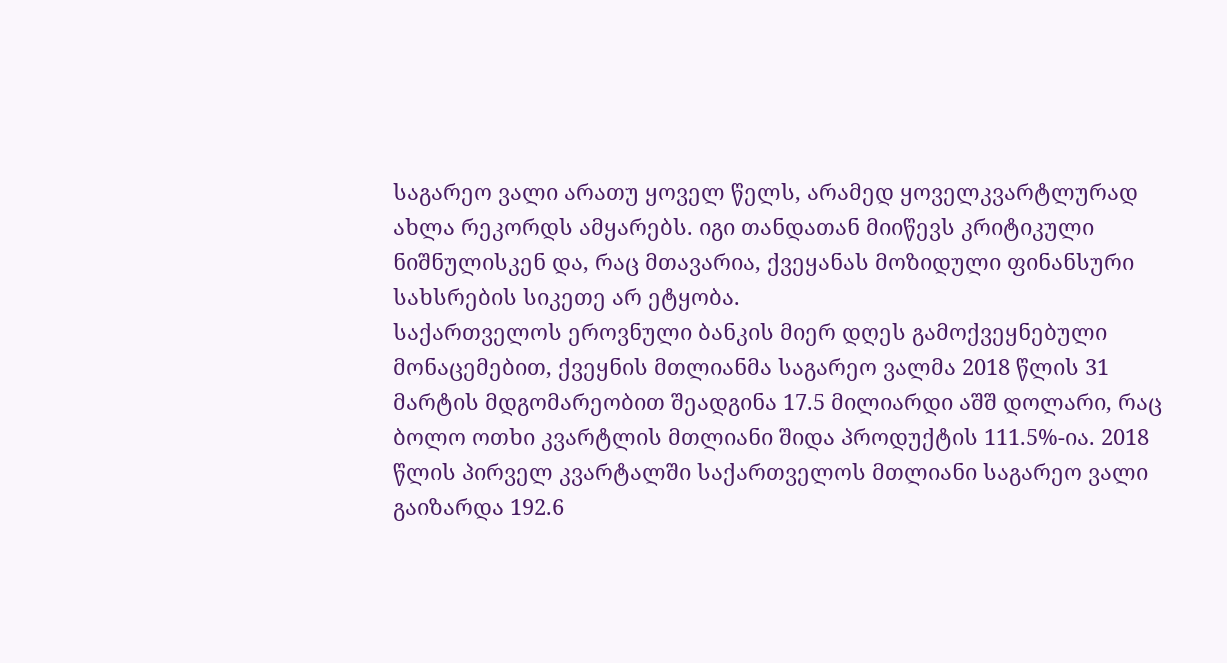საგარეო ვალი არათუ ყოველ წელს, არამედ ყოველკვარტლურად ახლა რეკორდს ამყარებს. იგი თანდათან მიიწევს კრიტიკული ნიშნულისკენ და, რაც მთავარია, ქვეყანას მოზიდული ფინანსური სახსრების სიკეთე არ ეტყობა.
საქართველოს ეროვნული ბანკის მიერ დღეს გამოქვეყნებული მონაცემებით, ქვეყნის მთლიანმა საგარეო ვალმა 2018 წლის 31 მარტის მდგომარეობით შეადგინა 17.5 მილიარდი აშშ დოლარი, რაც ბოლო ოთხი კვარტლის მთლიანი შიდა პროდუქტის 111.5%-ია. 2018 წლის პირველ კვარტალში საქართველოს მთლიანი საგარეო ვალი გაიზარდა 192.6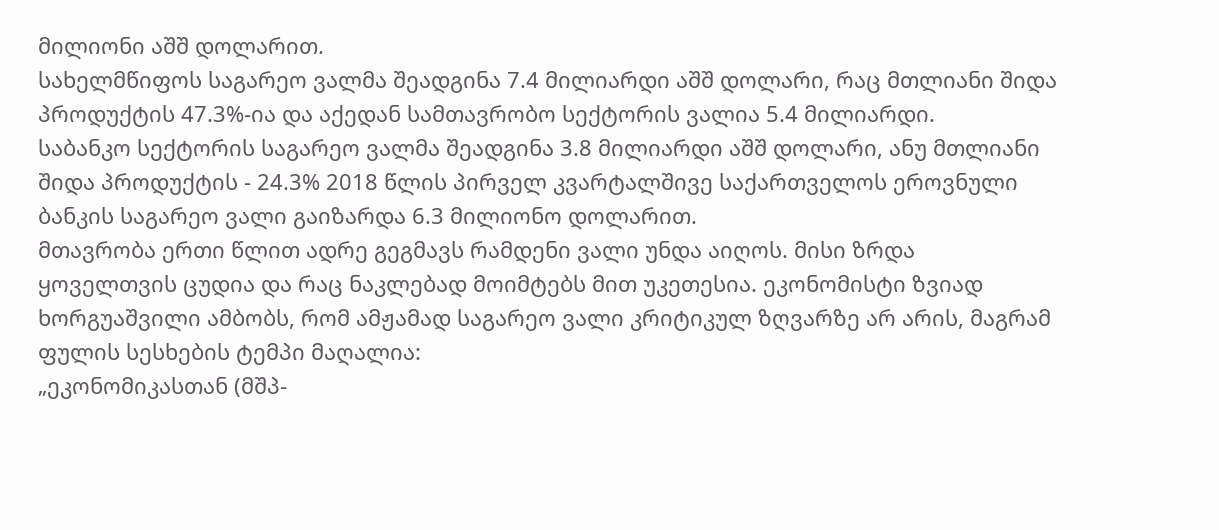მილიონი აშშ დოლარით.
სახელმწიფოს საგარეო ვალმა შეადგინა 7.4 მილიარდი აშშ დოლარი, რაც მთლიანი შიდა პროდუქტის 47.3%-ია და აქედან სამთავრობო სექტორის ვალია 5.4 მილიარდი.
საბანკო სექტორის საგარეო ვალმა შეადგინა 3.8 მილიარდი აშშ დოლარი, ანუ მთლიანი შიდა პროდუქტის - 24.3% 2018 წლის პირველ კვარტალშივე საქართველოს ეროვნული ბანკის საგარეო ვალი გაიზარდა 6.3 მილიონო დოლარით.
მთავრობა ერთი წლით ადრე გეგმავს რამდენი ვალი უნდა აიღოს. მისი ზრდა ყოველთვის ცუდია და რაც ნაკლებად მოიმტებს მით უკეთესია. ეკონომისტი ზვიად ხორგუაშვილი ამბობს, რომ ამჟამად საგარეო ვალი კრიტიკულ ზღვარზე არ არის, მაგრამ ფულის სესხების ტემპი მაღალია:
„ეკონომიკასთან (მშპ-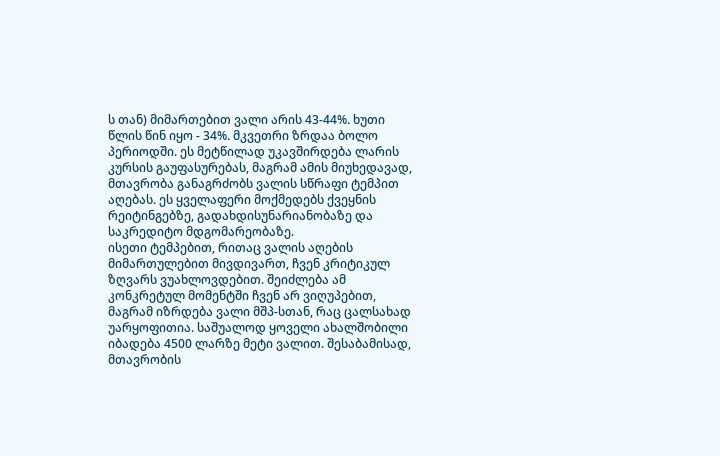ს თან) მიმართებით ვალი არის 43-44%. ხუთი წლის წინ იყო - 34%. მკვეთრი ზრდაა ბოლო პერიოდში. ეს მეტწილად უკავშირდება ლარის კურსის გაუფასურებას, მაგრამ ამის მიუხედავად, მთავრობა განაგრძობს ვალის სწრაფი ტემპით აღებას. ეს ყველაფერი მოქმედებს ქვეყნის რეიტინგებზე, გადახდისუნარიანობაზე და საკრედიტო მდგომარეობაზე.
ისეთი ტემპებით, რითაც ვალის აღების მიმართულებით მივდივართ, ჩვენ კრიტიკულ ზღვარს ვუახლოვდებით. შეიძლება ამ კონკრეტულ მომენტში ჩვენ არ ვიღუპებით, მაგრამ იზრდება ვალი მშპ-სთან, რაც ცალსახად უარყოფითია. საშუალოდ ყოველი ახალშობილი იბადება 4500 ლარზე მეტი ვალით. შესაბამისად, მთავრობის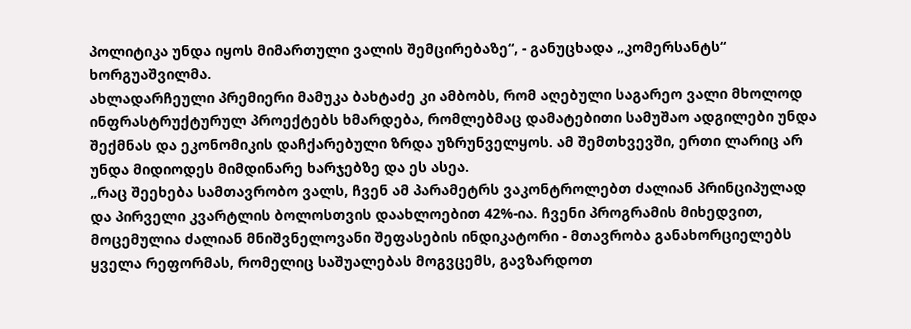პოლიტიკა უნდა იყოს მიმართული ვალის შემცირებაზე“, - განუცხადა „კომერსანტს“ ხორგუაშვილმა.
ახლადარჩეული პრემიერი მამუკა ბახტაძე კი ამბობს, რომ აღებული საგარეო ვალი მხოლოდ ინფრასტრუქტურულ პროექტებს ხმარდება, რომლებმაც დამატებითი სამუშაო ადგილები უნდა შექმნას და ეკონომიკის დაჩქარებული ზრდა უზრუნველყოს. ამ შემთხვევში, ერთი ლარიც არ უნდა მიდიოდეს მიმდინარე ხარჯებზე და ეს ასეა.
„რაც შეეხება სამთავრობო ვალს, ჩვენ ამ პარამეტრს ვაკონტროლებთ ძალიან პრინციპულად და პირველი კვარტლის ბოლოსთვის დაახლოებით 42%-ია. ჩვენი პროგრამის მიხედვით, მოცემულია ძალიან მნიშვნელოვანი შეფასების ინდიკატორი - მთავრობა განახორციელებს ყველა რეფორმას, რომელიც საშუალებას მოგვცემს, გავზარდოთ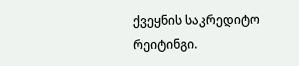ქვეყნის საკრედიტო რეიტინგი.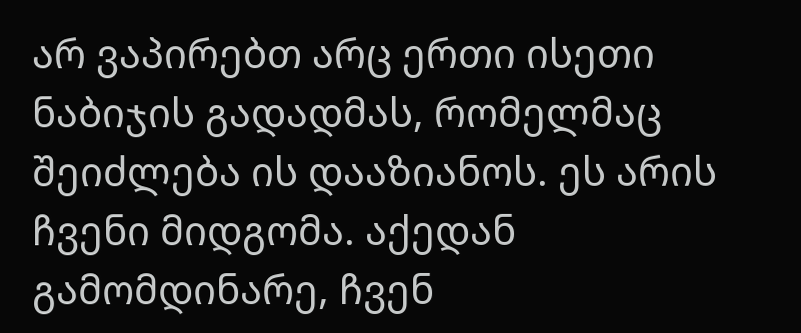არ ვაპირებთ არც ერთი ისეთი ნაბიჯის გადადმას, რომელმაც შეიძლება ის დააზიანოს. ეს არის ჩვენი მიდგომა. აქედან გამომდინარე, ჩვენ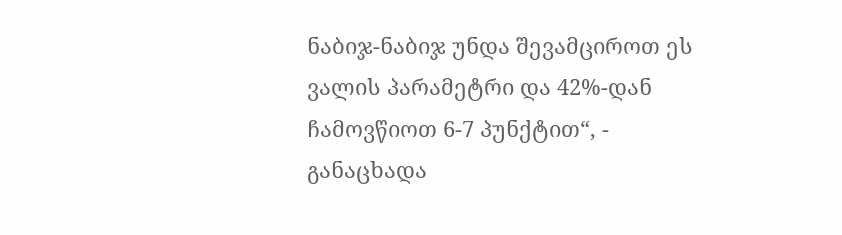ნაბიჯ-ნაბიჯ უნდა შევამციროთ ეს ვალის პარამეტრი და 42%-დან ჩამოვწიოთ 6-7 პუნქტით“, - განაცხადა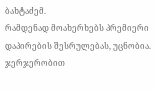ბახტაძემ.
რამდენად მოახერხებს პრემიერი დაპირების შესრულებას, უცნობია. ჯერჯერობით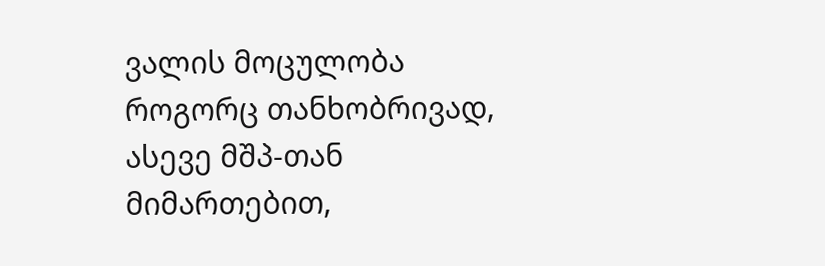ვალის მოცულობა როგორც თანხობრივად, ასევე მშპ-თან მიმართებით,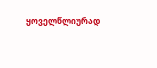ყოველწლიურად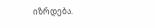იზრდება.